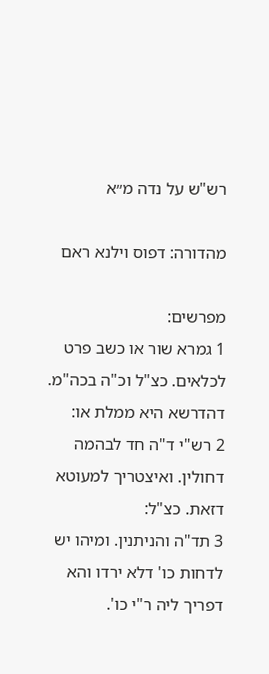רש"ש על נדה מ״א

מהדורה: דפוס וילנא ראם

מפרשים:
1 גמרא שור או כשב פרט לכלאים. כצ"ל וכ"ה בכה"מ. דהדרשא היא ממלת או:
2 רש"י ד"ה חד לבהמה דחולין. ואיצטריך למעוטא דזאת. כצ"ל:
3 תד"ה והניתנין. ומיהו יש לדחות כו' דלא ירדו והא דפריך ליה ר"י כו'.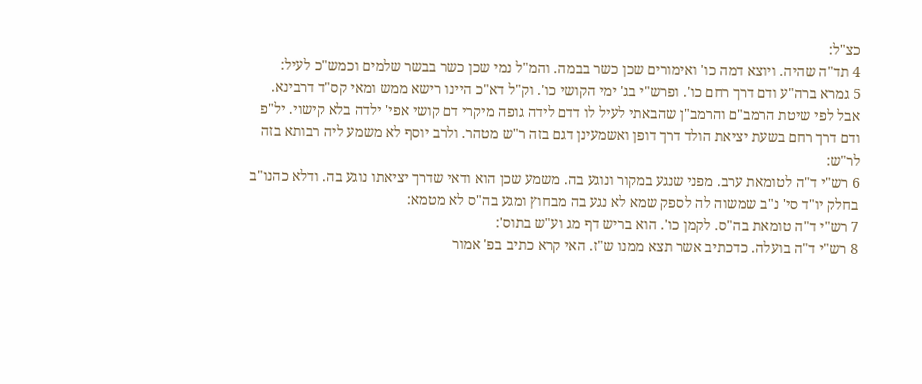כצ"ל:
4 תד"ה שהיה. ויוצא דמה כו' ואימורים שכן כשר בבמה. והמ"ל נמי שכן כשר בבשר שלמים וכמש"כ לעיל:
5 גמרא ברה"ע ודם דרך רחם כו'. ופרש"י בג' ימי הקושי כו'. וק"ל דא"כ היינו רישא ממש ומאי קס"ד דרבינא. אבל לפי שיטת הרמב"ם והרמב"ן שהבאתי לעיל לו דדם לידה גופה מיקרי דם קושי אפי' ילדה בלא קישוי. יל"פ ודם דרך רחם בשעת יציאת הולד דרך דופן ואשמעינן דגם בזה ר"ש מטהר. ולרב יוסף לא משמע ליה רבותא בזה לר"ש:
6 רש"י ד"ה לטומאת ערב. מפני שנגע במקור ונוגע בה. משמע שכן הוא ודאי שדרך יציאתו נוגע בה. ודלא כהנו"ב בחלק יו"ד סי' נ"ב שמשוה לה לספק שמא לא נגע בה מבחוץ ומגע בה"ס לא מטמא:
7 רש"י ד"ה טומאת בה"ס. לקמן כו'. הוא בריש דף מג וע"ש בתוס':
8 רש"י ד"ה בועלה. כדכתיב אשר תצא ממנו ש"ז. האי קרא כתיב בפ' אמור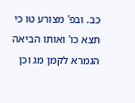כב. ובפ' מצורע טו כי תצא כו' ואותו הביאה הגמרא לקמן מג וכן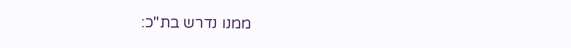ממנו נדרש בת"כ: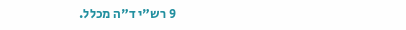9 רש"י ד"ה מכלל.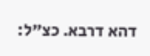דהא דרבא. כצ"ל: